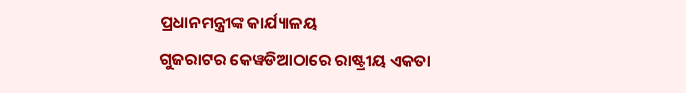ପ୍ରଧାନମନ୍ତ୍ରୀଙ୍କ କାର୍ଯ୍ୟାଳୟ
ଗୁଜରାଟର କେୱଡିଆଠାରେ ରାଷ୍ଟ୍ରୀୟ ଏକତା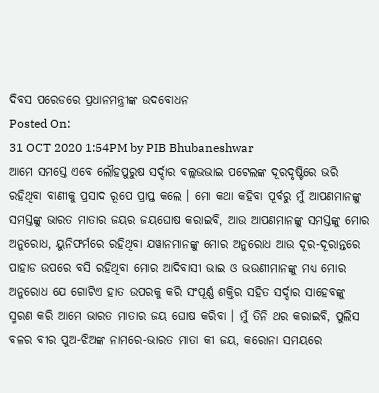ଦିବସ ପରେଡରେ ପ୍ରଧାନମନ୍ତ୍ରୀଙ୍କ ଉଦବୋଧନ
Posted On:
31 OCT 2020 1:54PM by PIB Bhubaneshwar
ଆମେ ସମସ୍ତେ ଏବେ ଲୌହପୁରୁଷ ସର୍ଦ୍ଦାର ବଲ୍ଲଭଭାଇ ପଟେଲଙ୍କ ଦୂରଦୃଷ୍ଟିରେ ଭରି ରହିଥିବା ବାଣୀକୁ ପ୍ରସାଦ ରୂପେ ପ୍ରାପ୍ତ କଲେ । ମୋ କଥା କହିବା ପୂର୍ବରୁ ମୁଁ ଆପଣମାନଙ୍କୁ ସମସ୍ତଙ୍କୁ ଭାରତ ମାତାର ଜୟର ଜୟଘୋଷ କରାଇବି, ଆଉ ଆପଣମାନଙ୍କୁ ସମସ୍ତଙ୍କୁ ମୋର ଅନୁରୋଧ, ୟୁନିଫର୍ମରେ ରହିଥିବା ଯୱାନମାନଙ୍କୁ ମୋର ଅନୁରୋଧ ଆଉ ଦୂର-ଦୂରାନ୍ତରେ ପାହାଡ ଉପରେ ବସି ରହିଥିବା ମୋର ଆଦିବାସୀ ଭାଇ ଓ ଭଉଣୀମାନଙ୍କୁ ମଧ୍ୟ ମୋର ଅନୁରୋଧ ଯେ ଗୋଟିଏ ହାତ ଉପରକୁ କରି ସଂପୂର୍ଣ୍ଣ ଶକ୍ତିର ସହିତ ସର୍ଦ୍ଦାର ସାହେବଙ୍କୁ ସ୍ମରଣ କରି ଆମେ ଭାରତ ମାତାର ଜୟ ଘୋଷ କରିବା । ମୁଁ ତିନି ଥର କରାଇବି, ପୁଲିସ ବଳର ବୀର ପୁଅ-ଝିଅଙ୍କ ନାମରେ-ଭାରତ ମାତା କୀ ଜୟ, କରୋନା ସମୟରେ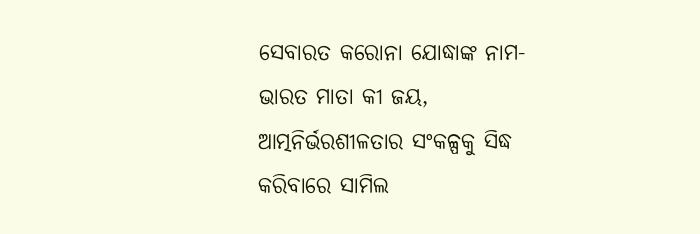ସେବାରତ କରୋନା ଯୋଦ୍ଧାଙ୍କ ନାମ-ଭାରତ ମାତା କୀ ଜୟ, ଆତ୍ମନିର୍ଭରଶୀଳତାର ସଂକଳ୍ପକୁ ସିଦ୍ଧ କରିବାରେ ସାମିଲ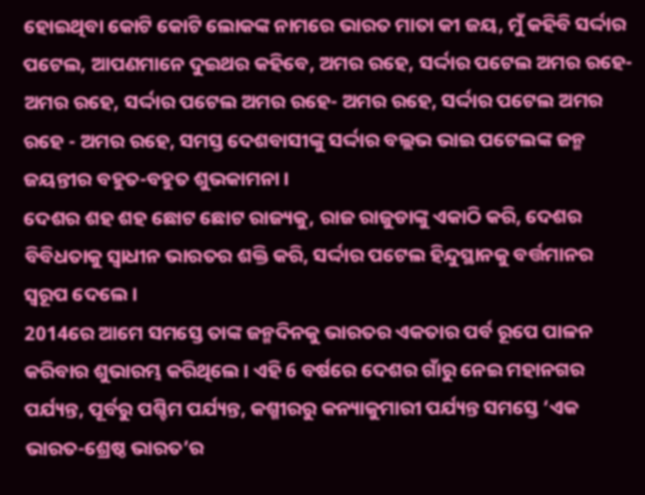ହୋଇଥିବା କୋଟି କୋଟି ଲୋକଙ୍କ ନାମରେ ଭାରତ ମାତା କୀ ଜୟ, ମୁଁ କହିବି ସର୍ଦ୍ଦାର ପଟେଲ, ଆପଣମାନେ ଦୁଇଥର କହିବେ, ଅମର ରହେ, ସର୍ଦ୍ଦାର ପଟେଲ ଅମର ରହେ-ଅମର ରହେ, ସର୍ଦ୍ଦାର ପଟେଲ ଅମର ରହେ- ଅମର ରହେ, ସର୍ଦ୍ଦାର ପଟେଲ ଅମର ରହେ - ଅମର ରହେ, ସମସ୍ତ ଦେଶବାସୀଙ୍କୁ ସର୍ଦ୍ଦାର ବଲ୍ଲଭ ଭାଇ ପଟେଲଙ୍କ ଜନ୍ମ ଜୟନ୍ତୀର ବହୁତ-ବହୁତ ଶୁଭକାମନା ।
ଦେଶର ଶହ ଶହ ଛୋଟ ଛୋଟ ରାଜ୍ୟକୁ, ରାଜ ରାଜୁଡାଙ୍କୁ ଏକାଠି କରି, ଦେଶର ବିବିଧତାକୁ ସ୍ୱାଧୀନ ଭାରତର ଶକ୍ତି କରି, ସର୍ଦ୍ଦାର ପଟେଲ ହିନ୍ଦୁସ୍ଥାନକୁ ବର୍ତ୍ତମାନର ସ୍ୱରୂପ ଦେଲେ ।
2014ରେ ଆମେ ସମସ୍ତେ ତାଙ୍କ ଜନ୍ମଦିନକୁ ଭାରତର ଏକତାର ପର୍ବ ରୂପେ ପାଳନ କରିବାର ଶୁଭାରମ୍ଭ କରିଥିଲେ । ଏହି 6 ବର୍ଷରେ ଦେଶର ଗାଁରୁ ନେଇ ମହାନଗର ପର୍ଯ୍ୟନ୍ତ, ପୂର୍ବରୁ ପଶ୍ଚିମ ପର୍ଯ୍ୟନ୍ତ, କଶ୍ମୀରରୁ କନ୍ୟାକୁମାରୀ ପର୍ଯ୍ୟନ୍ତ ସମସ୍ତେ ‘ଏକ ଭାରତ-ଶ୍ରେଷ୍ଠ ଭାରତ’ର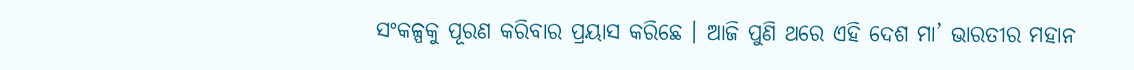ସଂକଳ୍ପକୁ ପୂରଣ କରିବାର ପ୍ରୟାସ କରିଛେ । ଆଜି ପୁଣି ଥରେ ଏହି ଦେଶ ମା’ ଭାରତୀର ମହାନ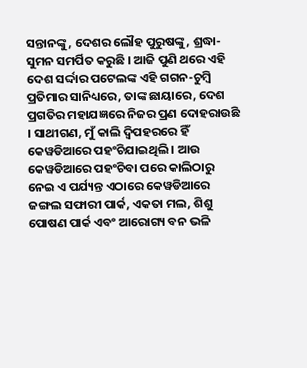ସନ୍ତାନଙ୍କୁ, ଦେଶର ଲୌହ ପୁରୁଷଙ୍କୁ, ଶ୍ରଦ୍ଧା-ସୁମନ ସମର୍ପିତ କରୁଛି । ଆଜି ପୁଣି ଥରେ ଏହି ଦେଶ ସର୍ଦ୍ଦାର ପଟେଲଙ୍କ ଏହି ଗଗନ-ଚୁମ୍ବି ପ୍ରତିମାର ସାନିଧ୍ୟରେ, ତାଙ୍କ ଛାୟାରେ, ଦେଶ ପ୍ରଗତିର ମହାଯଜ୍ଞରେ ନିଜର ପ୍ରଣ ଦୋହରାଉଛି । ସାଥୀଗଣ, ମୁଁ କାଲି ଦ୍ୱିପହରରେ ହିଁ କେୱଡିଆରେ ପହଂଚିଯାଇଥିଲି । ଆଉ କେୱଡିଆରେ ପହଂଚିବା ପରେ କାଲିଠାରୁ ନେଇ ଏ ପର୍ଯ୍ୟନ୍ତ ଏଠାରେ କେୱଡିଆରେ ଜଙ୍ଗଲ ସଫାରୀ ପାର୍କ, ଏକତା ମଲ, ଶିଶୁ ପୋଷଣ ପାର୍କ ଏବଂ ଆରୋଗ୍ୟ ବନ ଭଳି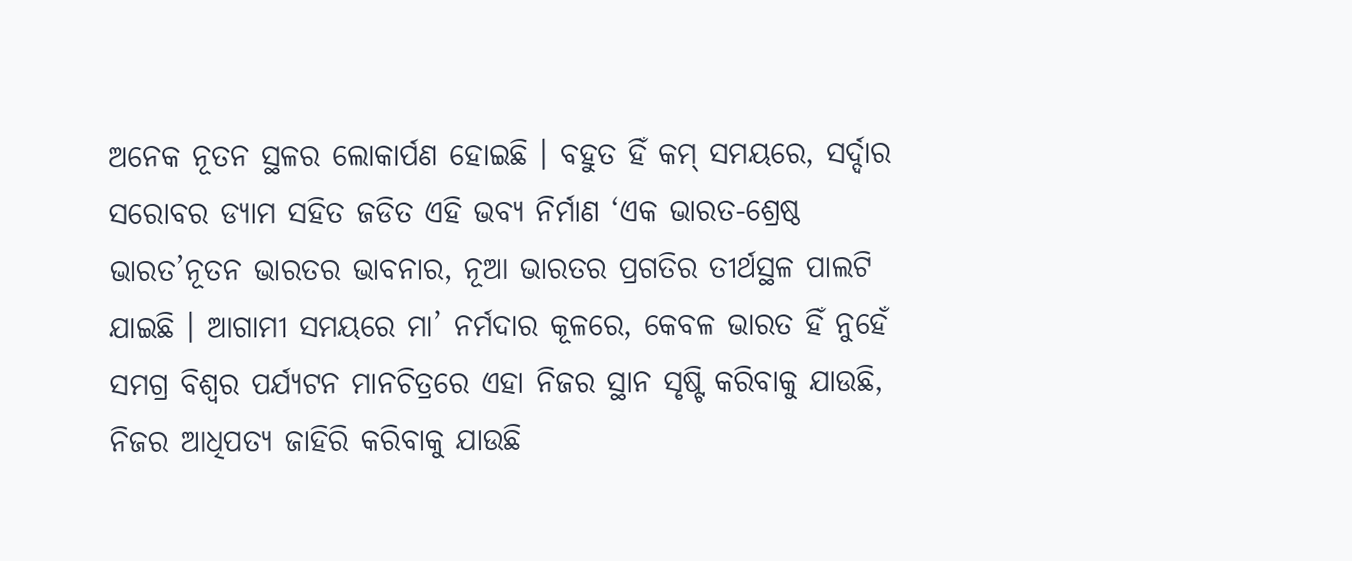ଅନେକ ନୂତନ ସ୍ଥଳର ଲୋକାର୍ପଣ ହୋଇଛି । ବହୁତ ହିଁ କମ୍ ସମୟରେ, ସର୍ଦ୍ଦାର ସରୋବର ଡ୍ୟାମ ସହିତ ଜଡିତ ଏହି ଭବ୍ୟ ନିର୍ମାଣ ‘ଏକ ଭାରତ-ଶ୍ରେଷ୍ଠ ଭାରତ’ନୂତନ ଭାରତର ଭାବନାର, ନୂଆ ଭାରତର ପ୍ରଗତିର ତୀର୍ଥସ୍ଥଳ ପାଲଟି ଯାଇଛି । ଆଗାମୀ ସମୟରେ ମା’ ନର୍ମଦାର କୂଳରେ, କେବଳ ଭାରତ ହିଁ ନୁହେଁ ସମଗ୍ର ବିଶ୍ୱର ପର୍ଯ୍ୟଟନ ମାନଚିତ୍ରରେ ଏହା ନିଜର ସ୍ଥାନ ସୃଷ୍ଟି କରିବାକୁ ଯାଉଛି, ନିଜର ଆଧିପତ୍ୟ ଜାହିରି କରିବାକୁ ଯାଉଛି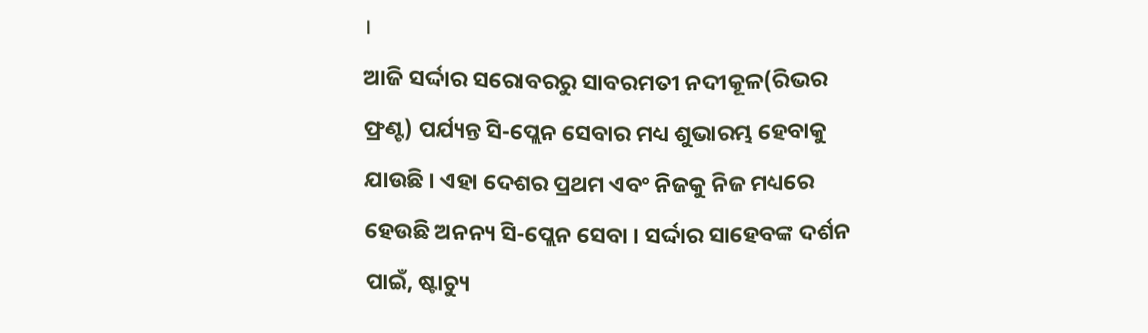।
ଆଜି ସର୍ଦ୍ଦାର ସରୋବରରୁ ସାବରମତୀ ନଦୀକୂଳ(ରିଭର ଫ୍ରଣ୍ଟ) ପର୍ଯ୍ୟନ୍ତ ସି-ପ୍ଲେନ ସେବାର ମଧ୍ୟ ଶୁଭାରମ୍ଭ ହେବାକୁ ଯାଉଛି । ଏହା ଦେଶର ପ୍ରଥମ ଏବଂ ନିଜକୁ ନିଜ ମଧ୍ୟରେ ହେଉଛି ଅନନ୍ୟ ସି-ପ୍ଲେନ ସେବା । ସର୍ଦ୍ଦାର ସାହେବଙ୍କ ଦର୍ଶନ ପାଇଁ, ଷ୍ଟାଚ୍ୟୁ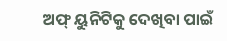ଅଫ୍ ୟୁନିଟିକୁ ଦେଖିବା ପାଇଁ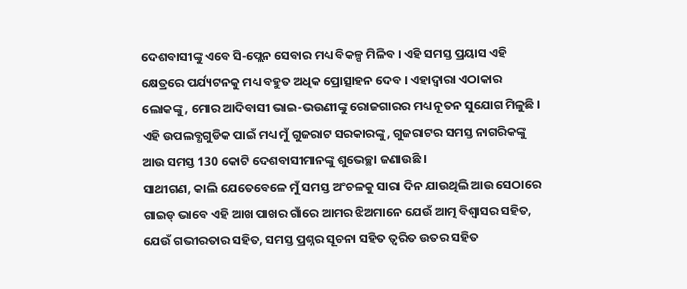ଦେଶବାସୀଙ୍କୁ ଏବେ ସି-ପ୍ଲେନ ସେବାର ମଧ୍ୟ ବିକଳ୍ପ ମିଳିବ । ଏହି ସମସ୍ତ ପ୍ରୟାସ ଏହି କ୍ଷେତ୍ରରେ ପର୍ଯ୍ୟଟନକୁ ମଧ୍ୟ ବହୁତ ଅଧିକ ପ୍ରୋତ୍ସାହନ ଦେବ । ଏହାଦ୍ୱାରା ଏଠାକାର ଲୋକଙ୍କୁ, ମୋର ଆଦିବାସୀ ଭାଇ-ଭଉଣୀଙ୍କୁ ରୋଜଗାରର ମଧ୍ୟ ନୂତନ ସୁଯୋଗ ମିଳୁଛି ।
ଏହି ଉପଲବ୍ଧଗୁଡିକ ପାଇଁ ମଧ୍ୟ ମୁଁ ଗୁଜରାଟ ସରକାରଙ୍କୁ, ଗୁଜରାଟର ସମସ୍ତ ନାଗରିକଙ୍କୁ ଆଉ ସମସ୍ତ 130 କୋଟି ଦେଶବାସୀମାନଙ୍କୁ ଶୁଭେଚ୍ଛା ଜଣାଉଛି ।
ସାଥୀଗଣ, କାଲି ଯେତେବେଳେ ମୁଁ ସମସ୍ତ ଅଂଚଳକୁ ସାରା ଦିନ ଯାଉଥିଲି ଆଉ ସେଠାରେ ଗାଇଡ୍ ଭାବେ ଏହି ଆଖ ପାଖର ଗାଁରେ ଆମର ଝିଅମାନେ ଯେଉଁ ଆତ୍ମ ବିଶ୍ଵାସର ସହିତ, ଯେଉଁ ଗଭୀରତାର ସହିତ, ସମସ୍ତ ପ୍ରଶ୍ନର ସୂଚନା ସହିତ ତ୍ୱରିତ ଉତର ସହିତ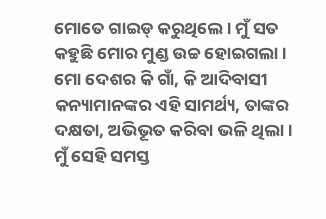ମୋତେ ଗାଇଡ୍ କରୁଥିଲେ । ମୁଁ ସତ କହୁଛି ମୋର ମୁଣ୍ଡ ଉଚ୍ଚ ହୋଇଗଲା । ମୋ ଦେଶର କି ଗାଁ, କି ଆଦିବାସୀ କନ୍ୟାମାନଙ୍କର ଏହି ସାମର୍ଥ୍ୟ, ତାଙ୍କର ଦକ୍ଷତା, ଅଭିଭୂତ କରିବା ଭଳି ଥିଲା । ମୁଁ ସେହି ସମସ୍ତ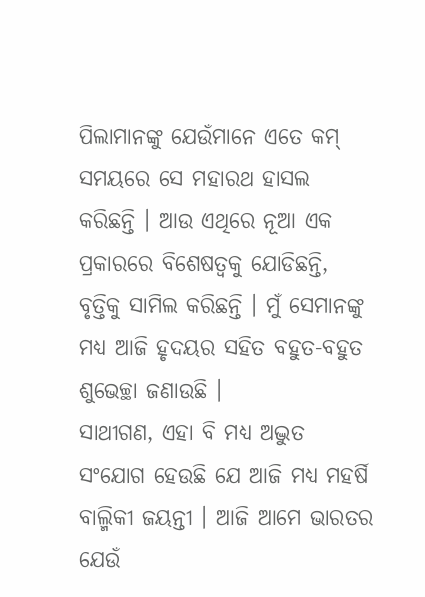ପିଲାମାନଙ୍କୁ ଯେଉଁମାନେ ଏତେ କମ୍ ସମୟରେ ସେ ମହାରଥ ହାସଲ କରିଛନ୍ତି । ଆଉ ଏଥିରେ ନୂଆ ଏକ ପ୍ରକାରରେ ବିଶେଷତ୍ୱକୁ ଯୋଡିଛନ୍ତି, ବୃତ୍ତିକୁ ସାମିଲ କରିଛନ୍ତି । ମୁଁ ସେମାନଙ୍କୁ ମଧ୍ୟ ଆଜି ହୃଦୟର ସହିତ ବହୁତ-ବହୁତ ଶୁଭେଚ୍ଛା ଜଣାଉଛି ।
ସାଥୀଗଣ, ଏହା ବି ମଧ୍ୟ ଅଦ୍ଭୁତ ସଂଯୋଗ ହେଉଛି ଯେ ଆଜି ମଧ୍ୟ ମହର୍ଷି ବାଲ୍ମିକୀ ଜୟନ୍ତୀ । ଆଜି ଆମେ ଭାରତର ଯେଉଁ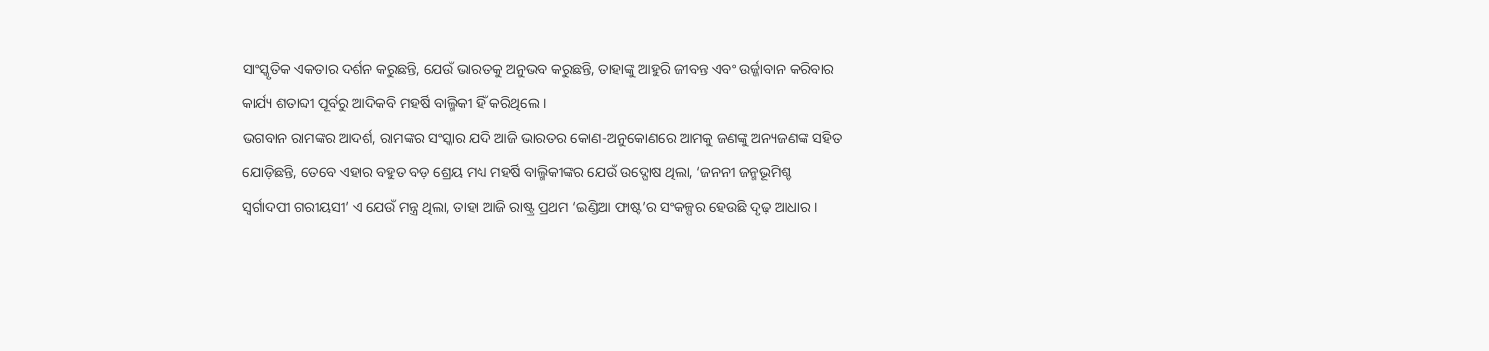ସାଂସ୍କୃତିକ ଏକତାର ଦର୍ଶନ କରୁଛନ୍ତି, ଯେଉଁ ଭାରତକୁ ଅନୁଭବ କରୁଛନ୍ତି, ତାହାଙ୍କୁ ଆହୁରି ଜୀବନ୍ତ ଏବଂ ଉର୍ଜ୍ଜାବାନ କରିବାର କାର୍ଯ୍ୟ ଶତାବ୍ଦୀ ପୂର୍ବରୁ ଆଦିକବି ମହର୍ଷି ବାଲ୍ମିକୀ ହିଁ କରିଥିଲେ ।
ଭଗବାନ ରାମଙ୍କର ଆଦର୍ଶ, ରାମଙ୍କର ସଂସ୍କାର ଯଦି ଆଜି ଭାରତର କୋଣ-ଅନୁକୋଣରେ ଆମକୁ ଜଣଙ୍କୁ ଅନ୍ୟଜଣଙ୍କ ସହିତ ଯୋଡ଼ିଛନ୍ତି, ତେବେ ଏହାର ବହୁତ ବଡ଼ ଶ୍ରେୟ ମଧ୍ୟ ମହର୍ଷି ବାଲ୍ମିକୀଙ୍କର ଯେଉଁ ଉଦ୍ଘୋଷ ଥିଲା, ‘ଜନନୀ ଜନ୍ମଭୂମିଶ୍ଚ ସ୍ୱର୍ଗାଦପୀ ଗରୀୟସୀ’ ଏ ଯେଉଁ ମନ୍ତ୍ର ଥିଲା, ତାହା ଆଜି ରାଷ୍ଟ୍ର ପ୍ରଥମ ‘ଇଣ୍ଡିଆ ଫାଷ୍ଟ’ର ସଂକଳ୍ପର ହେଉଛି ଦୃଢ଼ ଆଧାର ।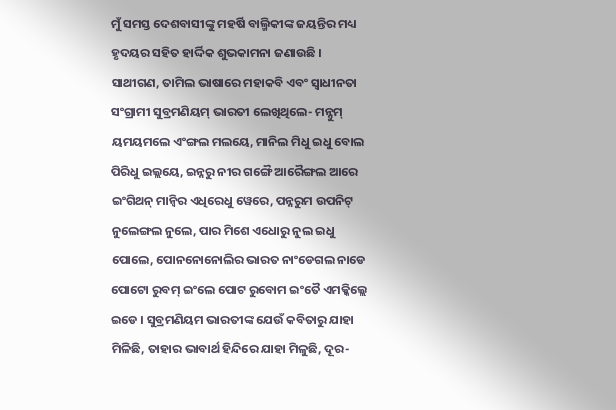ମୁଁ ସମସ୍ତ ଦେଶବାସୀଙ୍କୁ ମହର୍ଷି ବାଲ୍ମିକୀଙ୍କ ଜୟନ୍ତିର ମଧ୍ୟ ହୃଦୟର ସହିତ ହାର୍ଦ୍ଦିକ ଶୁଭକାମନା ଜଣାଉଛି ।
ସାଥୀଗଣ, ତାମିଲ ଭାଷାରେ ମହାକବି ଏବଂ ସ୍ୱାଧୀନତା ସଂଗ୍ରାମୀ ସୁବ୍ରମଣିୟମ୍ ଭାରତୀ ଲେଖିଥିଲେ- ମନ୍ନୁମ୍ ୟମୟମଲେ ଏଂଙ୍ଗଲ ମଲୟେ, ମାନିଲ ମିଧୁ ଇଧୁ ବୋଲ ପିରିଧୁ ଇଲ୍ଲୟେ, ଇନ୍ନରୁ ନୀର ଗଙ୍ଗୈ ଆରୈଙ୍ଗଲ ଆରେ ଇଂଗିଥନ୍ ମାନ୍ୱିର ଏଧିରେଧୁ ୱେରେ, ପନ୍ନରୁମ ଉପନିଟ୍ ନୁଲେଙ୍ଗଲ ନୁଲେ, ପାର ମିଶେ ଏଧୋରୁ ନୁଲ ଇଧୁ ପୋଲେ, ପୋନନୋନୋଲିର ଭାରତ ନାଂଡେଗଲ ନାଡେ ପୋଟୋ ରୁବମ୍ ଇଂଲେ ପୋଟ ରୁବୋମ ଇଂତୈ ଏମକ୍କିଲ୍ଲେ ଇଡେ । ସୁବ୍ରମଣିୟମ ଭାରତୀଙ୍କ ଯେଉଁ କବିତାରୁ ଯାହା ମିଳିଛି, ତାହାର ଭାବାର୍ଥ ହିନ୍ଦିରେ ଯାହା ମିଳୁଛି, ଦୂର-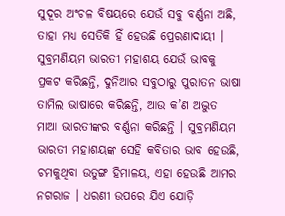ସୁଦୂର ଅଂଚଳ ବିଷୟରେ ଯେଉଁ ସବୁ ବର୍ଣ୍ଣନା ଅଛି, ତାହା ମଧ୍ୟ ସେତିକି ହିଁ ହେଉଛି ପ୍ରେରଣାଦାୟୀ ।
ସୁବ୍ରମଣିୟମ ଭାରତୀ ମହାଶୟ ଯେଉଁ ଭାବକୁ ପ୍ରକଟ କରିଛନ୍ତି, ଦୁନିଆର ସବୁଠାରୁ ପୁରାତନ ଭାଷା ତାମିଲ ଭାଷାରେ କରିଛନ୍ତି, ଆଉ କ’ଣ ଅଦ୍ଭୁତ ମାଆ ଭାରତୀଙ୍କର ବର୍ଣ୍ଣନା କରିଛନ୍ତି । ସୁବ୍ରମଣିୟମ ଭାରତୀ ମହାଶୟଙ୍କ ସେହି କବିତାର ଭାବ ହେଉଛି, ଚମକୁଥିବା ଉତୁଙ୍ଗ ହିମାଳୟ, ଏହା ହେଉଛି ଆମର ନଗରାଜ । ଧରଣୀ ଉପରେ ଯିଏ ଯୋଡ଼ି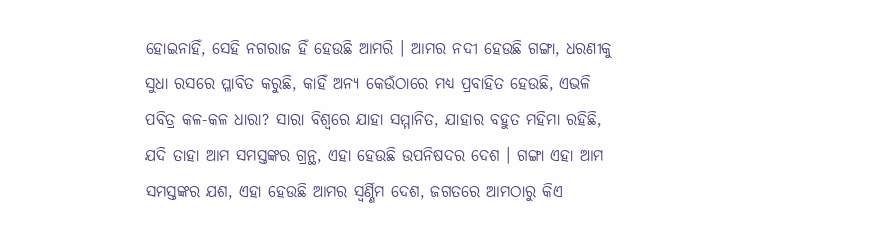ହୋଇନାହିଁ, ସେହି ନଗରାଜ ହିଁ ହେଉଛି ଆମରି । ଆମର ନଦୀ ହେଉଛି ଗଙ୍ଗା, ଧରଣୀକୁ ସୁଧା ରସରେ ପ୍ଳାବିତ କରୁଛି, କାହିଁ ଅନ୍ୟ କେଉଁଠାରେ ମଧ୍ୟ ପ୍ରବାହିତ ହେଉଛି, ଏଭଳି ପବିତ୍ର କଳ-କଳ ଧାରା? ସାରା ବିଶ୍ୱରେ ଯାହା ସମ୍ମାନିତ, ଯାହାର ବହୁତ ମହିମା ରହିଛି, ଯଦି ତାହା ଆମ ସମସ୍ତଙ୍କର ଗ୍ରନ୍ଥ, ଏହା ହେଉଛି ଉପନିଷଦର ଦେଶ । ଗଙ୍ଗା ଏହା ଆମ ସମସ୍ତଙ୍କର ଯଶ, ଏହା ହେଉଛି ଆମର ସ୍ୱର୍ଣ୍ଣିମ ଦେଶ, ଜଗତରେ ଆମଠାରୁ କିଏ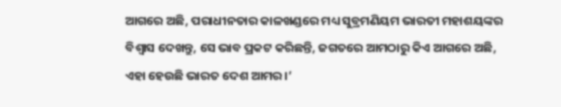ଆଗରେ ଅଛି, ପରାଧୀନତାର କାଳଖଣ୍ଡରେ ମଧ୍ୟ ସୁବ୍ରମଣିୟମ ଭାରତୀ ମହାଶୟଙ୍କର ବିଶ୍ୱାସ ଦେଖନ୍ତୁ, ସେ ଭାବ ପ୍ରକଟ କରିଛନ୍ତି, ଜଗତରେ ଆମଠାରୁ କିଏ ଆଗରେ ଅଛି, ଏହା ହେଉଛି ଭାରତ ଦେଶ ଆମର ।’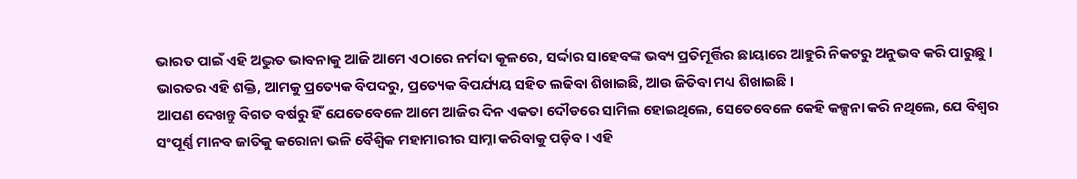ଭାରତ ପାଇଁ ଏହି ଅଦ୍ଭୁତ ଭାବନାକୁ ଆଜି ଆମେ ଏଠାରେ ନର୍ମଦା କୂଳରେ, ସର୍ଦ୍ଦାର ସାହେବଙ୍କ ଭବ୍ୟ ପ୍ରତିମୂର୍ତ୍ତିର ଛାୟାରେ ଆହୁରି ନିକଟରୁ ଅନୁଭବ କରି ପାରୁଛୁ ।
ଭାରତର ଏହି ଶକ୍ତି, ଆମକୁ ପ୍ରତ୍ୟେକ ବିପଦରୁ, ପ୍ରତ୍ୟେକ ବିପର୍ଯ୍ୟୟ ସହିତ ଲଢିବା ଶିଖାଇଛି, ଆଉ ଜିତିବା ମଧ୍ୟ ଶିଖାଇଛି ।
ଆପଣ ଦେଖନ୍ତୁ ବିଗତ ବର୍ଷରୁ ହିଁ ଯେତେବେଳେ ଆମେ ଆଜିର ଦିନ ଏକତା ଦୌଡରେ ସାମିଲ ହୋଇଥିଲେ, ସେତେବେଳେ କେହି କଳ୍ପନା କରି ନଥିଲେ, ଯେ ବିଶ୍ୱର ସଂପୂର୍ଣ୍ଣ ମାନବ ଜାତିକୁ କରୋନା ଭଳି ବୈଶ୍ୱିକ ମହାମାରୀର ସାମ୍ନା କରିବାକୁ ପଡ଼ିବ । ଏହି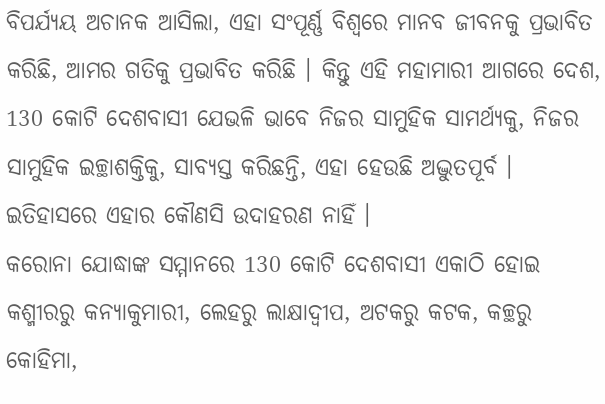ବିପର୍ଯ୍ୟୟ ଅଚାନକ ଆସିଲା, ଏହା ସଂପୂର୍ଣ୍ଣ ବିଶ୍ୱରେ ମାନବ ଜୀବନକୁ ପ୍ରଭାବିତ କରିଛି, ଆମର ଗତିକୁ ପ୍ରଭାବିତ କରିଛି । କିନ୍ତୁ ଏହି ମହାମାରୀ ଆଗରେ ଦେଶ, 130 କୋଟି ଦେଶବାସୀ ଯେଭଳି ଭାବେ ନିଜର ସାମୁହିକ ସାମର୍ଥ୍ୟକୁ, ନିଜର ସାମୁହିକ ଇଚ୍ଛାଶକ୍ତିକୁ, ସାବ୍ୟସ୍ତ କରିଛନ୍ତି, ଏହା ହେଉଛି ଅଦ୍ଭୁତପୂର୍ବ । ଇତିହାସରେ ଏହାର କୌଣସି ଉଦାହରଣ ନାହିଁ ।
କରୋନା ଯୋଦ୍ଧାଙ୍କ ସମ୍ମାନରେ 130 କୋଟି ଦେଶବାସୀ ଏକାଠି ହୋଇ କଶ୍ମୀରରୁ କନ୍ୟାକୁମାରୀ, ଲେହରୁ ଲାକ୍ଷାଦ୍ୱୀପ, ଅଟକରୁ କଟକ, କଚ୍ଛରୁ କୋହିମା,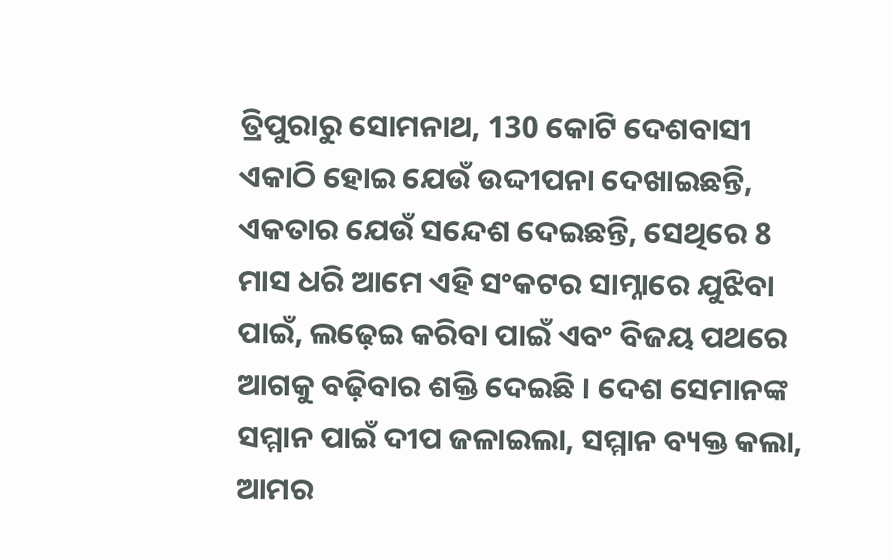ତ୍ରିପୁରାରୁ ସୋମନାଥ, 130 କୋଟି ଦେଶବାସୀ ଏକାଠି ହୋଇ ଯେଉଁ ଉଦ୍ଦୀପନା ଦେଖାଇଛନ୍ତି, ଏକତାର ଯେଉଁ ସନ୍ଦେଶ ଦେଇଛନ୍ତି, ସେଥିରେ 8 ମାସ ଧରି ଆମେ ଏହି ସଂକଟର ସାମ୍ନାରେ ଯୁଝିବା ପାଇଁ, ଲଢ଼େଇ କରିବା ପାଇଁ ଏବଂ ବିଜୟ ପଥରେ ଆଗକୁ ବଢ଼ିବାର ଶକ୍ତି ଦେଇଛି । ଦେଶ ସେମାନଙ୍କ ସମ୍ମାନ ପାଇଁ ଦୀପ ଜଳାଇଲା, ସମ୍ମାନ ବ୍ୟକ୍ତ କଲା, ଆମର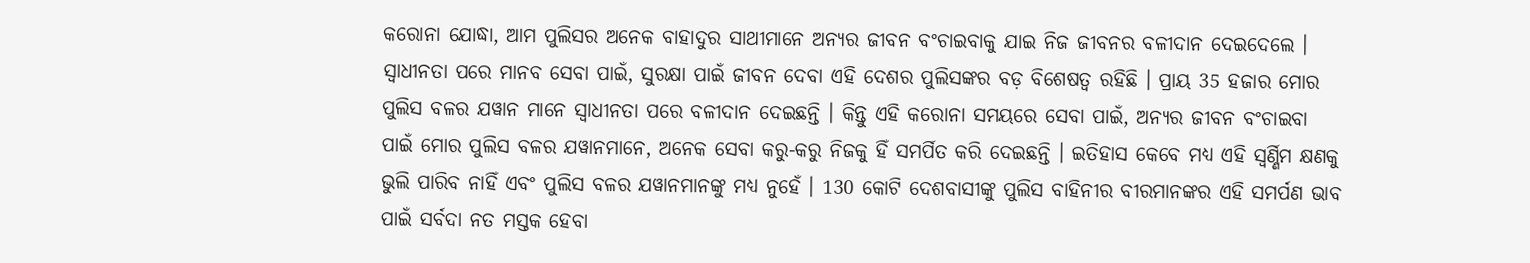କରୋନା ଯୋଦ୍ଧା, ଆମ ପୁଲିସର ଅନେକ ବାହାଦୁର ସାଥୀମାନେ ଅନ୍ୟର ଜୀବନ ବଂଚାଇବାକୁ ଯାଇ ନିଜ ଜୀବନର ବଳୀଦାନ ଦେଇଦେଲେ । ସ୍ୱାଧୀନତା ପରେ ମାନବ ସେବା ପାଇଁ, ସୁରକ୍ଷା ପାଇଁ ଜୀବନ ଦେବା ଏହି ଦେଶର ପୁଲିସଙ୍କର ବଡ଼ ବିଶେଷତ୍ୱ ରହିଛି । ପ୍ରାୟ 35 ହଜାର ମୋର ପୁଲିସ ବଳର ଯୱାନ ମାନେ ସ୍ୱାଧୀନତା ପରେ ବଳୀଦାନ ଦେଇଛନ୍ତି । କିନ୍ତୁ ଏହି କରୋନା ସମୟରେ ସେବା ପାଇଁ, ଅନ୍ୟର ଜୀବନ ବଂଚାଇବା ପାଇଁ ମୋର ପୁଲିସ ବଳର ଯୱାନମାନେ, ଅନେକ ସେବା କରୁ-କରୁ ନିଜକୁ ହିଁ ସମର୍ପିତ କରି ଦେଇଛନ୍ତି । ଇତିହାସ କେବେ ମଧ୍ୟ ଏହି ସ୍ୱର୍ଣ୍ଣିମ କ୍ଷଣକୁ ଭୁଲି ପାରିବ ନାହିଁ ଏବଂ ପୁଲିସ ବଳର ଯୱାନମାନଙ୍କୁ ମଧ୍ୟ ନୁହେଁ । 130 କୋଟି ଦେଶବାସୀଙ୍କୁ ପୁଲିସ ବାହିନୀର ବୀରମାନଙ୍କର ଏହି ସମର୍ପଣ ଭାବ ପାଇଁ ସର୍ବଦା ନତ ମସ୍ତକ ହେବା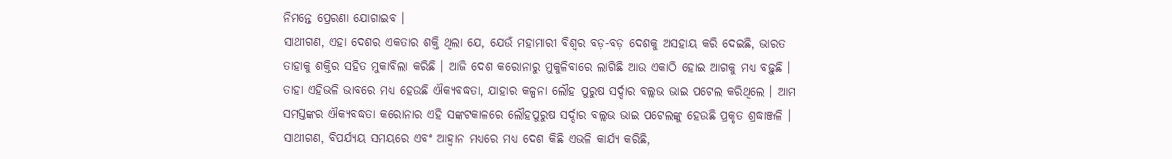ନିମନ୍ତେ ପ୍ରେରଣା ଯୋଗାଇବ ।
ସାଥୀଗଣ, ଏହା ଦେଶର ଏକତାର ଶକ୍ତି ଥିଲା ଯେ, ଯେଉଁ ମହାମାରୀ ବିଶ୍ୱର ବଡ଼-ବଡ଼ ଦେଶକୁ ଅସହାୟ କରି ଦେଇଛି, ଭାରତ ତାହାକୁ ଶକ୍ତିର ସହିତ ମୁକାବିଲା କରିଛି । ଆଜି ଦେଶ କରୋନାରୁ ମୁକୁଳିବାରେ ଲାଗିଛି ଆଉ ଏକାଠି ହୋଇ ଆଗକୁ ମଧ୍ୟ ବଢ଼ୁଛି । ତାହା ଏହିଭଳି ଭାବରେ ମଧ୍ୟ ହେଉଛି ଐକ୍ୟବଦ୍ଧତା, ଯାହାର କଳ୍ପନା ଲୌହ ପୁରୁଷ ସର୍ଦ୍ଦାର ବଲ୍ଲଭ ଭାଇ ପଟେଲ କରିଥିଲେ । ଆମ ସମସ୍ତଙ୍କର ଐକ୍ୟବଦ୍ଧତା କରୋନାର ଏହି ସଙ୍କଟକାଳରେ ଲୌହପୁରୁଷ ସର୍ଦ୍ଦାର ବଲ୍ଲଭ ଭାଇ ପଟେଲଙ୍କୁ ହେଉଛି ପ୍ରକୃତ ଶ୍ରଦ୍ଧାଞ୍ଜଳି ।
ସାଥୀଗଣ, ବିପର୍ଯ୍ୟୟ ସମୟରେ ଏବଂ ଆହ୍ୱାନ ମଧ୍ୟରେ ମଧ୍ୟ ଦେଶ କିଛି ଏଭଳି କାର୍ଯ୍ୟ କରିଛି,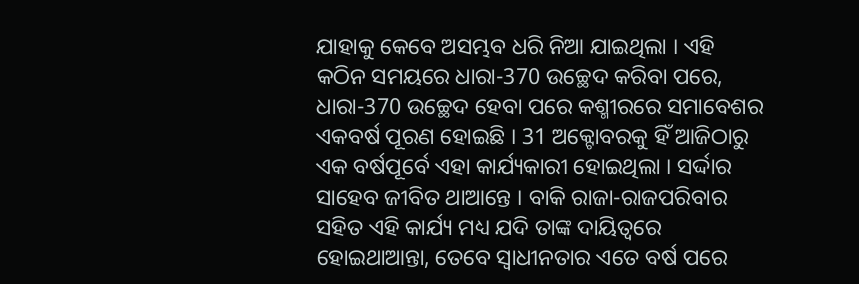ଯାହାକୁ କେବେ ଅସମ୍ଭବ ଧରି ନିଆ ଯାଇଥିଲା । ଏହି କଠିନ ସମୟରେ ଧାରା-370 ଉଚ୍ଛେଦ କରିବା ପରେ, ଧାରା-370 ଉଚ୍ଛେଦ ହେବା ପରେ କଶ୍ମୀରରେ ସମାବେଶର ଏକବର୍ଷ ପୂରଣ ହୋଇଛି । 31 ଅକ୍ଟୋବରକୁ ହିଁ ଆଜିଠାରୁ ଏକ ବର୍ଷପୂର୍ବେ ଏହା କାର୍ଯ୍ୟକାରୀ ହୋଇଥିଲା । ସର୍ଦ୍ଦାର ସାହେବ ଜୀବିତ ଥାଆନ୍ତେ । ବାକି ରାଜା-ରାଜପରିବାର ସହିତ ଏହି କାର୍ଯ୍ୟ ମଧ୍ୟ ଯଦି ତାଙ୍କ ଦାୟିତ୍ୱରେ ହୋଇଥାଆନ୍ତା, ତେବେ ସ୍ୱାଧୀନତାର ଏତେ ବର୍ଷ ପରେ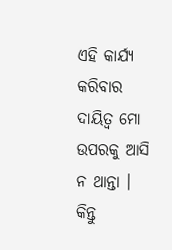ଏହି କାର୍ଯ୍ୟ କରିବାର ଦାୟିତ୍ୱ ମୋ ଉପରକୁ ଆସି ନ ଥାନ୍ତା । କିନ୍ତୁ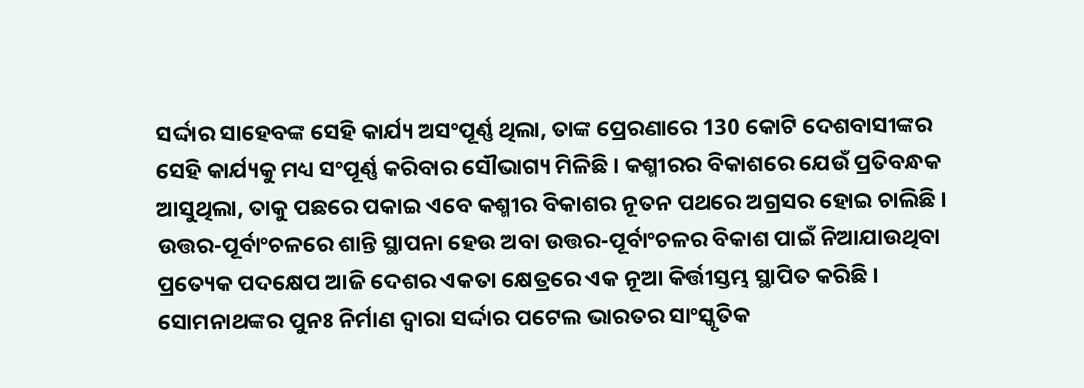ସର୍ଦ୍ଦାର ସାହେବଙ୍କ ସେହି କାର୍ଯ୍ୟ ଅସଂପୂର୍ଣ୍ଣ ଥିଲା, ତାଙ୍କ ପ୍ରେରଣାରେ 130 କୋଟି ଦେଶବାସୀଙ୍କର ସେହି କାର୍ଯ୍ୟକୁ ମଧ୍ୟ ସଂପୂର୍ଣ୍ଣ କରିବାର ସୌଭାଗ୍ୟ ମିଳିଛି । କଶ୍ମୀରର ବିକାଶରେ ଯେଉଁ ପ୍ରତିବନ୍ଧକ ଆସୁଥିଲା, ତାକୁ ପଛରେ ପକାଇ ଏବେ କଶ୍ମୀର ବିକାଶର ନୂତନ ପଥରେ ଅଗ୍ରସର ହୋଇ ଚାଲିଛି । ଉତ୍ତର-ପୂର୍ବାଂଚଳରେ ଶାନ୍ତି ସ୍ଥାପନା ହେଉ ଅବା ଉତ୍ତର-ପୂର୍ବାଂଚଳର ବିକାଶ ପାଇଁ ନିଆଯାଉଥିବା ପ୍ରତ୍ୟେକ ପଦକ୍ଷେପ ଆଜି ଦେଶର ଏକତା କ୍ଷେତ୍ରରେ ଏକ ନୂଆ କିର୍ତ୍ତୀସ୍ତମ୍ଭ ସ୍ଥାପିତ କରିଛି । ସୋମନାଥଙ୍କର ପୁନଃ ନିର୍ମାଣ ଦ୍ୱାରା ସର୍ଦ୍ଦାର ପଟେଲ ଭାରତର ସାଂସ୍କୃତିକ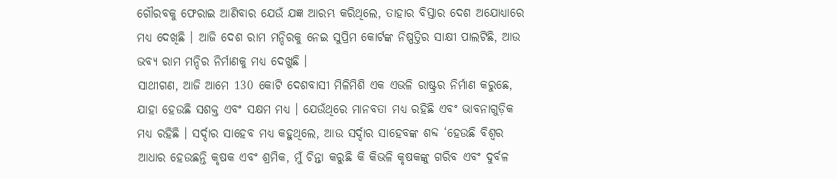ଗୌରବକୁ ଫେରାଇ ଆଣିବାର ଯେଉଁ ଯଜ୍ଞ ଆରମ୍ଭ କରିଥିଲେ, ତାହାର ବିସ୍ତାର ଦେଶ ଅଯୋଧ୍ୟାରେ ମଧ୍ୟ ଦେଖିଛି । ଆଜି ଦେଶ ରାମ ମନ୍ଦିରକୁ ନେଇ ସୁପ୍ରିମ କୋର୍ଟଙ୍କ ନିଷ୍ପତ୍ତିର ସାକ୍ଷୀ ପାଲଟିଛି, ଆଉ ଭବ୍ୟ ରାମ ମନ୍ଦିର ନିର୍ମାଣକୁ ମଧ୍ୟ ଦେଖୁଛି ।
ସାଥୀଗଣ, ଆଜି ଆମେ 130 କୋଟି ଦେଶବାସୀ ମିଳିମିଶି ଏକ ଏଭଳି ରାଷ୍ଟ୍ରର ନିର୍ମାଣ କରୁଛେ, ଯାହା ହେଉଛି ସଶକ୍ତ ଏବଂ ସକ୍ଷମ ମଧ୍ୟ । ଯେଉଁଥିରେ ମାନବତା ମଧ୍ୟ ରହିଛି ଏବଂ ଭାବନାଗୁଡ଼ିକ ମଧ୍ୟ ରହିଛି । ସର୍ଦ୍ଦାର ସାହେବ ମଧ୍ୟ କହୁଥିଲେ, ଆଉ ସର୍ଦ୍ଦାର ସାହେବଙ୍କ ଶବ୍ଦ ‘ହେଉଛି ବିଶ୍ୱର ଆଧାର ହେଉଛନ୍ତି କୃଷକ ଏବଂ ଶ୍ରମିକ, ମୁଁ ଚିନ୍ତା କରୁଛି କି କିଭଳି କୃଷକଙ୍କୁ ଗରିବ ଏବଂ ଦୁର୍ବଳ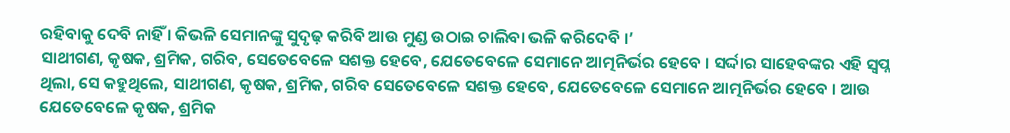ରହିବାକୁ ଦେବି ନାହିଁ । କିଭଳି ସେମାନଙ୍କୁ ସୁଦୃଢ଼ କରିବି ଆଉ ମୁଣ୍ଡ ଉଠାଇ ଚାଲିବା ଭଳି କରିଦେବି ।’
ସାଥୀଗଣ, କୃଷକ, ଶ୍ରମିକ, ଗରିବ, ସେତେବେଳେ ସଶକ୍ତ ହେବେ, ଯେତେବେଳେ ସେମାନେ ଆତ୍ମନିର୍ଭର ହେବେ । ସର୍ଦ୍ଦାର ସାହେବଙ୍କର ଏହି ସ୍ୱପ୍ନ ଥିଲା, ସେ କହୁଥିଲେ, ସାଥୀଗଣ, କୃଷକ, ଶ୍ରମିକ, ଗରିବ ସେତେବେଳେ ସଶକ୍ତ ହେବେ, ଯେତେବେଳେ ସେମାନେ ଆତ୍ମନିର୍ଭର ହେବେ । ଆଉ ଯେତେବେଳେ କୃଷକ, ଶ୍ରମିକ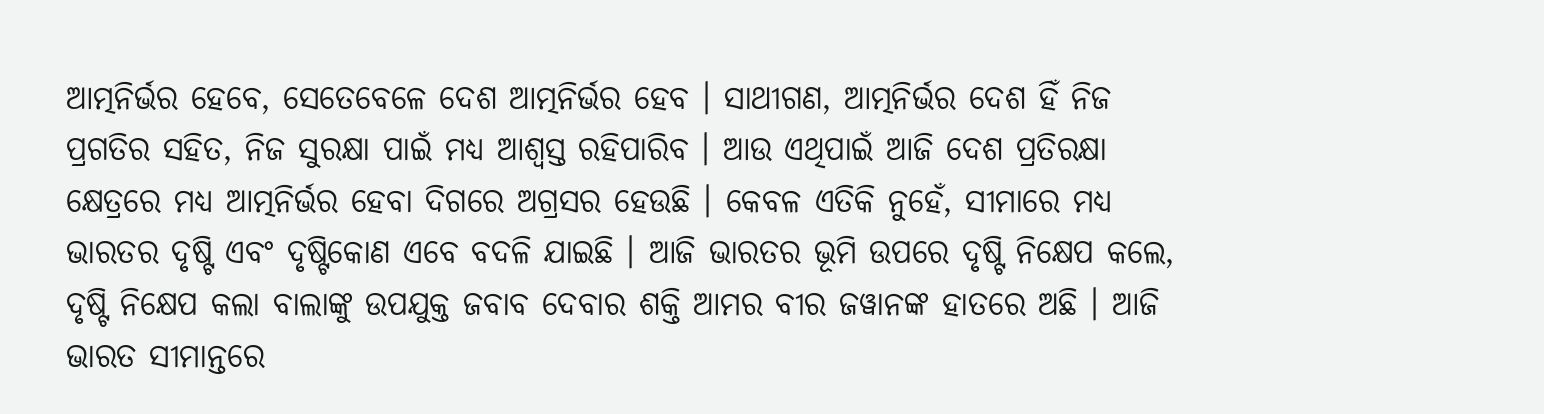ଆତ୍ମନିର୍ଭର ହେବେ, ସେତେବେଳେ ଦେଶ ଆତ୍ମନିର୍ଭର ହେବ । ସାଥୀଗଣ, ଆତ୍ମନିର୍ଭର ଦେଶ ହିଁ ନିଜ ପ୍ରଗତିର ସହିତ, ନିଜ ସୁରକ୍ଷା ପାଇଁ ମଧ୍ୟ ଆଶ୍ୱସ୍ତ ରହିପାରିବ । ଆଉ ଏଥିପାଇଁ ଆଜି ଦେଶ ପ୍ରତିରକ୍ଷା କ୍ଷେତ୍ରରେ ମଧ୍ୟ ଆତ୍ମନିର୍ଭର ହେବା ଦିଗରେ ଅଗ୍ରସର ହେଉଛି । କେବଳ ଏତିକି ନୁହେଁ, ସୀମାରେ ମଧ୍ୟ ଭାରତର ଦୃଷ୍ଟି ଏବଂ ଦୃଷ୍ଟିକୋଣ ଏବେ ବଦଳି ଯାଇଛି । ଆଜି ଭାରତର ଭୂମି ଉପରେ ଦୃଷ୍ଟି ନିକ୍ଷେପ କଲେ, ଦୃଷ୍ଟି ନିକ୍ଷେପ କଲା ବାଲାଙ୍କୁ ଉପଯୁକ୍ତ ଜବାବ ଦେବାର ଶକ୍ତି ଆମର ବୀର ଜୱାନଙ୍କ ହାତରେ ଅଛି । ଆଜି ଭାରତ ସୀମାନ୍ତରେ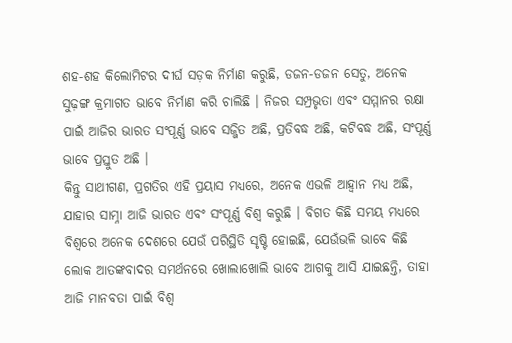ଶହ-ଶହ କିଲୋମିଟର ଦୀର୍ଘ ସଡ଼କ ନିର୍ମାଣ କରୁଛି, ଡଜନ-ଡଜନ ସେତୁ, ଅନେକ ସୁଢ଼ଙ୍ଗ କ୍ରମାଗତ ଭାବେ ନିର୍ମାଣ କରି ଚାଲିଛି । ନିଜର ସମ୍ପ୍ରଭୃତା ଏବଂ ସମ୍ମାନର ରକ୍ଷା ପାଇଁ ଆଜିର ଭାରତ ସଂପୂର୍ଣ୍ଣ ଭାବେ ସଜ୍ଜିତ ଅଛି, ପ୍ରତିବଦ୍ଧ ଅଛି, କଟିବଦ୍ଧ ଅଛି, ସଂପୂର୍ଣ୍ଣ ଭାବେ ପ୍ରସ୍ତୁତ ଅଛି ।
କିନ୍ତୁ ସାଥୀଗଣ, ପ୍ରଗତିର ଏହି ପ୍ରୟାସ ମଧ୍ୟରେ, ଅନେକ ଏଭଳି ଆହ୍ୱାନ ମଧ୍ୟ ଅଛି, ଯାହାର ସାମ୍ନା ଆଜି ଭାରତ ଏବଂ ସଂପୂର୍ଣ୍ଣ ବିଶ୍ୱ କରୁଛି । ବିଗତ କିଛି ସମୟ ମଧ୍ୟରେ ବିଶ୍ୱରେ ଅନେକ ଦେଶରେ ଯେଉଁ ପରିସ୍ଥିତି ସୃଷ୍ଟି ହୋଇଛି, ଯେଉଁଭଳି ଭାବେ କିଛି ଲୋକ ଆତଙ୍କବାଦର ସମର୍ଥନରେ ଖୋଲାଖୋଲି ଭାବେ ଆଗକୁ ଆସି ଯାଇଛନ୍ତି, ତାହା ଆଜି ମାନବତା ପାଇଁ ବିଶ୍ୱ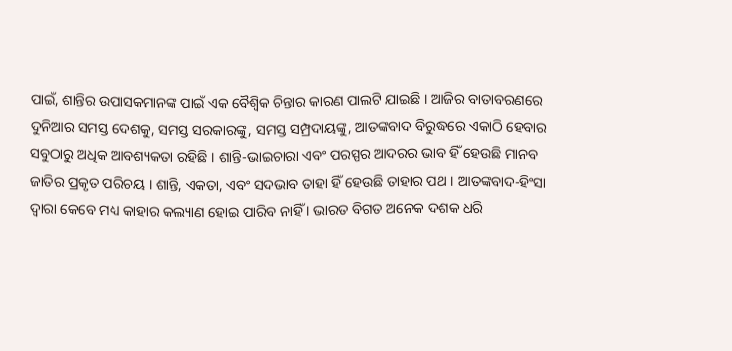ପାଇଁ, ଶାନ୍ତିର ଉପାସକମାନଙ୍କ ପାଇଁ ଏକ ବୈଶ୍ୱିକ ଚିନ୍ତାର କାରଣ ପାଲଟି ଯାଇଛି । ଆଜିର ବାତାବରଣରେ ଦୁନିଆର ସମସ୍ତ ଦେଶକୁ, ସମସ୍ତ ସରକାରଙ୍କୁ, ସମସ୍ତ ସମ୍ପ୍ରଦାୟଙ୍କୁ, ଆତଙ୍କବାଦ ବିରୁଦ୍ଧରେ ଏକାଠି ହେବାର ସବୁଠାରୁ ଅଧିକ ଆବଶ୍ୟକତା ରହିଛି । ଶାନ୍ତି-ଭାଇଚାରା ଏବଂ ପରସ୍ପର ଆଦରର ଭାବ ହିଁ ହେଉଛି ମାନବ ଜାତିର ପ୍ରକୃତ ପରିଚୟ । ଶାନ୍ତି, ଏକତା, ଏବଂ ସଦଭାବ ତାହା ହିଁ ହେଉଛି ତାହାର ପଥ । ଆତଙ୍କବାଦ-ହିଂସା ଦ୍ୱାରା କେବେ ମଧ୍ୟ କାହାର କଲ୍ୟାଣ ହୋଇ ପାରିବ ନାହିଁ । ଭାରତ ବିଗତ ଅନେକ ଦଶକ ଧରି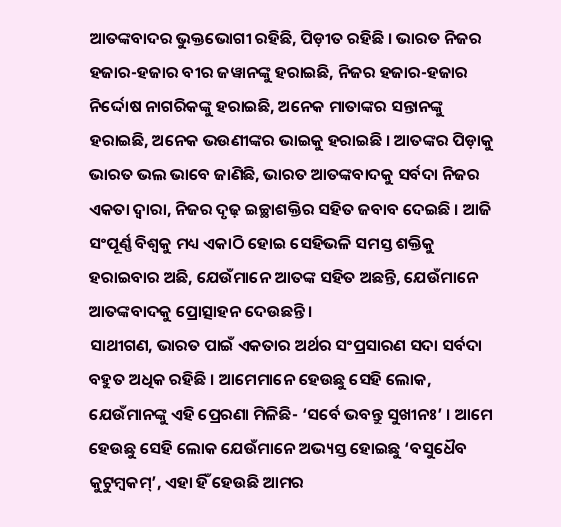ଆତଙ୍କବାଦର ଭୁକ୍ତଭୋଗୀ ରହିଛି, ପିଡ଼ୀତ ରହିଛି । ଭାରତ ନିଜର ହଜାର-ହଜାର ବୀର ଜୱାନଙ୍କୁ ହରାଇଛି, ନିଜର ହଜାର-ହଜାର ନିର୍ଦ୍ଦୋଷ ନାଗରିକଙ୍କୁ ହରାଇଛି, ଅନେକ ମାତାଙ୍କର ସନ୍ତାନଙ୍କୁ ହରାଇଛି, ଅନେକ ଭଉଣୀଙ୍କର ଭାଇକୁ ହରାଇଛି । ଆତଙ୍କର ପିଡ଼ାକୁ ଭାରତ ଭଲ ଭାବେ ଜାଣିଛି, ଭାରତ ଆତଙ୍କବାଦକୁ ସର୍ବଦା ନିଜର ଏକତା ଦ୍ୱାରା, ନିଜର ଦୃଢ଼ ଇଚ୍ଛାଶକ୍ତିର ସହିତ ଜବାବ ଦେଇଛି । ଆଜି ସଂପୂର୍ଣ୍ଣ ବିଶ୍ୱକୁ ମଧ୍ୟ ଏକାଠି ହୋଇ ସେହିଭଳି ସମସ୍ତ ଶକ୍ତିକୁ ହରାଇବାର ଅଛି, ଯେଉଁମାନେ ଆତଙ୍କ ସହିତ ଅଛନ୍ତି, ଯେଉଁମାନେ ଆତଙ୍କବାଦକୁ ପ୍ରୋତ୍ସାହନ ଦେଉଛନ୍ତି ।
ସାଥୀଗଣ, ଭାରତ ପାଇଁ ଏକତାର ଅର୍ଥର ସଂପ୍ରସାରଣ ସଦା ସର୍ବଦା ବହୁତ ଅଧିକ ରହିଛି । ଆମେମାନେ ହେଉଛୁ ସେହି ଲୋକ, ଯେଉଁମାନଙ୍କୁ ଏହି ପ୍ରେରଣା ମିଳିଛି- ‘ସର୍ବେ ଭବନ୍ତୁ ସୁଖୀନଃ’ । ଆମେ ହେଉଛୁ ସେହି ଲୋକ ଯେଉଁମାନେ ଅଭ୍ୟସ୍ତ ହୋଇଛୁ ‘ବସୁଧୈବ କୁଟୁମ୍ବକମ୍’, ଏହା ହିଁ ହେଉଛି ଆମର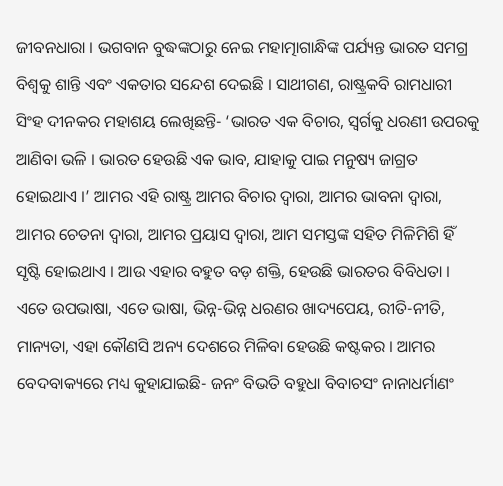ଜୀବନଧାରା । ଭଗବାନ ବୁଦ୍ଧଙ୍କଠାରୁ ନେଇ ମହାତ୍ମାଗାନ୍ଧିଙ୍କ ପର୍ଯ୍ୟନ୍ତ ଭାରତ ସମଗ୍ର ବିଶ୍ୱକୁ ଶାନ୍ତି ଏବଂ ଏକତାର ସନ୍ଦେଶ ଦେଇଛି । ସାଥୀଗଣ, ରାଷ୍ଟ୍ରକବି ରାମଧାରୀ ସିଂହ ଦୀନକର ମହାଶୟ ଲେଖିଛନ୍ତି- ‘ଭାରତ ଏକ ବିଚାର, ସ୍ୱର୍ଗକୁ ଧରଣୀ ଉପରକୁ ଆଣିବା ଭଳି । ଭାରତ ହେଉଛି ଏକ ଭାବ, ଯାହାକୁ ପାଇ ମନୁଷ୍ୟ ଜାଗ୍ରତ ହୋଇଥାଏ ।’ ଆମର ଏହି ରାଷ୍ଟ୍ର ଆମର ବିଚାର ଦ୍ୱାରା, ଆମର ଭାବନା ଦ୍ୱାରା, ଆମର ଚେତନା ଦ୍ୱାରା, ଆମର ପ୍ରୟାସ ଦ୍ୱାରା, ଆମ ସମସ୍ତଙ୍କ ସହିତ ମିଳିମିଶି ହିଁ ସୃଷ୍ଟି ହୋଇଥାଏ । ଆଉ ଏହାର ବହୁତ ବଡ଼ ଶକ୍ତି, ହେଉଛି ଭାରତର ବିବିଧତା । ଏତେ ଉପଭାଷା, ଏତେ ଭାଷା, ଭିନ୍ନ-ଭିନ୍ନ ଧରଣର ଖାଦ୍ୟପେୟ, ରୀତି-ନୀତି, ମାନ୍ୟତା, ଏହା କୌଣସି ଅନ୍ୟ ଦେଶରେ ମିଳିବା ହେଉଛି କଷ୍ଟକର । ଆମର ବେଦବାକ୍ୟରେ ମଧ୍ୟ କୁହାଯାଇଛି- ଜନଂ ବିଭତି ବହୁଧା ବିବାଚସଂ ନାନାଧର୍ମାଣଂ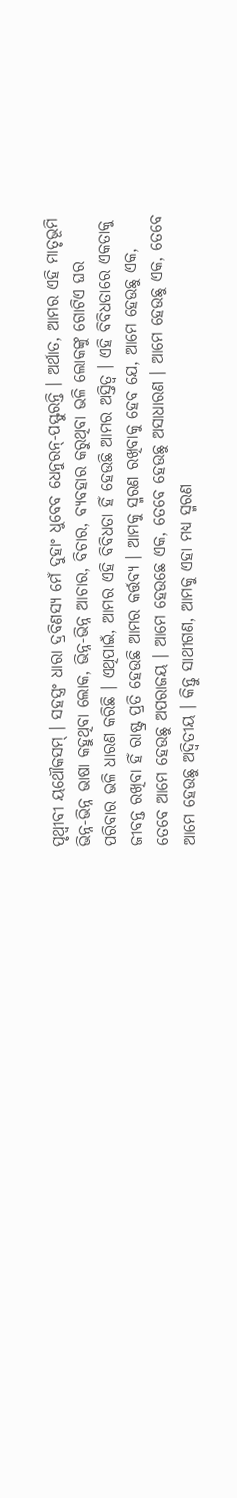ପୃଥ୍ୱୀବୀ ୟଥୌକସମ୍ । ସହସ୍ତ୍ରଂ ଧାରା ଦ୍ରବିଣସ୍ୟ ମେଁ ଦୁହାଂ ଧୁବେବ ଧେନୁରନ୍-ପସ୍ଫୁରନ୍ତି । ଅର୍ଥାତ, ଆମର ଏହି ମାତୃଭୂମି ଭିନ୍ନ-ଭିନ୍ନ ଭାଷା କହୁଥିବା ଲୋକ, ଭିନ୍ନ-ଭିନ୍ନ ଆଚାର, ବିଚାର, ବ୍ୟବହାର କରୁଥିବା ଭଳି ଲୋକଙ୍କୁ ଗୋଟିଏ ଘର ପରିବାର ଭଳି ଧାରଣ କରିଛି । ଏଥିପାଇଁ, ଆମର ଏହି ବିବିଧତା ହିଁ ହେଉଛି ଆମର ଅସ୍ତିତ୍ୱ । ଏହି ବିବିଧତାରେ ଏକତାକୁ ଜୀବନ୍ତ ରଖିବା ହିଁ ରାଷ୍ଟ୍ର ପ୍ରତି ହେଉଛି ଆମର କର୍ତ୍ତବ୍ୟ । ଆମକୁ ସ୍ମରଣ ରଖିବାକୁ ହେବ ଯେ, ଆମେ ହେଉଛୁ ଏକ, ତେବେ ଆମେ ହେଉଛୁ ଅପରାଜୟ । ଆମେ ହେଉଛେ ଏକ, ତେବେ ହେଉଛୁ ଅସାଧାରଣ । ଆମେ ହେଉଛୁ ଏକ, ତେବେ ଆମେ ହେଉଛୁ ଅଦ୍ୱିତୀୟ । କିନ୍ତୁ ସାଥୀଗଣ, ଆମକୁ ଏହା ମଧ୍ୟ ସ୍ମରଣ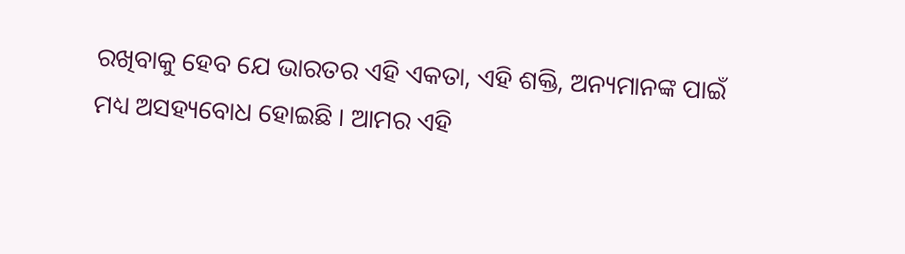ରଖିବାକୁ ହେବ ଯେ ଭାରତର ଏହି ଏକତା, ଏହି ଶକ୍ତି, ଅନ୍ୟମାନଙ୍କ ପାଇଁ ମଧ୍ୟ ଅସହ୍ୟବୋଧ ହୋଇଛି । ଆମର ଏହି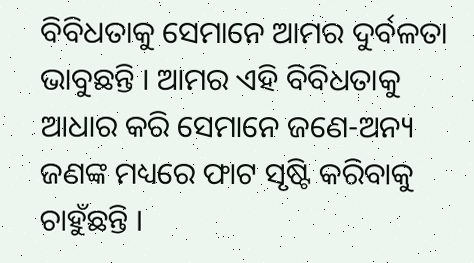ବିବିଧତାକୁ ସେମାନେ ଆମର ଦୁର୍ବଳତା ଭାବୁଛନ୍ତି । ଆମର ଏହି ବିବିଧତାକୁ ଆଧାର କରି ସେମାନେ ଜଣେ-ଅନ୍ୟ ଜଣଙ୍କ ମଧ୍ୟରେ ଫାଟ ସୃଷ୍ଟି କରିବାକୁ ଚାହୁଁଛନ୍ତି ।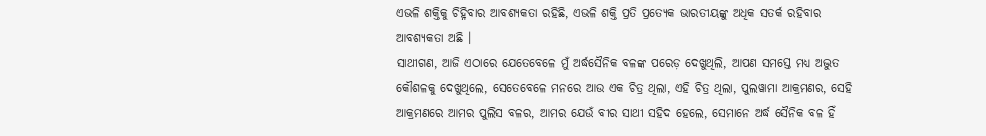ଏଭଳି ଶକ୍ତିକୁ ଚିହ୍ନିବାର ଆବଶ୍ୟକତା ରହିଛି, ଏଭଳି ଶକ୍ତି ପ୍ରତି ପ୍ରତ୍ୟେକ ଭାରତୀୟଙ୍କୁ ଅଧିକ ସତର୍କ ରହିବାର ଆବଶ୍ୟକତା ଅଛି ।
ସାଥୀଗଣ, ଆଜି ଏଠାରେ ଯେତେବେଳେ ମୁଁ ଅର୍ଦ୍ଧସୈନିକ ବଳଙ୍କ ପରେଡ଼ ଦେଖୁଥିଲି, ଆପଣ ସମସ୍ତେ ମଧ୍ୟ ଅଦ୍ଭୁତ କୌଶଳକୁ ଦେଖୁଥିଲେ, ସେତେବେଳେ ମନରେ ଆଉ ଏକ ଚିତ୍ର ଥିଲା, ଏହି ଚିତ୍ର ଥିଲା, ପୁଲୱାମା ଆକ୍ରମଣର, ସେହି ଆକ୍ରମଣରେ ଆମର ପୁଲିସ ବଳର, ଆମର ଯେଉଁ ବୀର ସାଥୀ ସହିଦ ହେଲେ, ସେମାନେ ଅର୍ଦ୍ଧ ସୈନିକ ବଳ ହିଁ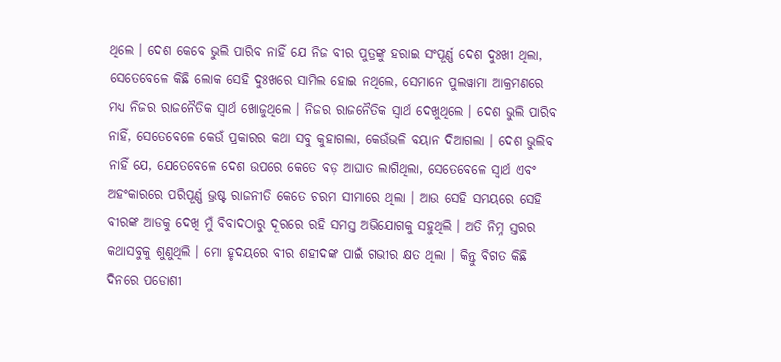ଥିଲେ । ଦେଶ କେବେ ଭୁଲି ପାରିବ ନାହିଁ ଯେ ନିଜ ବୀର ପୁତ୍ରଙ୍କୁ ହରାଇ ସଂପୂର୍ଣ୍ଣ ଦେଶ ଦୁଃଖୀ ଥିଲା, ସେତେବେଳେ କିଛି ଲୋକ ସେହି ଦୁଃଖରେ ସାମିଲ ହୋଇ ନଥିଲେ, ସେମାନେ ପୁଲୱାମା ଆକ୍ରମଣରେ ମଧ୍ୟ ନିଜର ରାଜନୈତିକ ସ୍ୱାର୍ଥ ଖୋଜୁଥିଲେ । ନିଜର ରାଜନୈତିକ ସ୍ୱାର୍ଥ ଦେଖୁଥିଲେ । ଦେଶ ଭୁଲି ପାରିବ ନାହିଁ, ସେତେବେଳେ କେଉଁ ପ୍ରକାରର କଥା ସବୁ କୁହାଗଲା, କେଉଁଭଳି ବୟାନ ଦିଆଗଲା । ଦେଶ ଭୁଲିବ ନାହିଁ ଯେ, ଯେତେବେଳେ ଦେଶ ଉପରେ କେତେ ବଡ଼ ଆଘାତ ଲାଗିଥିଲା, ସେତେବେଳେ ସ୍ୱାର୍ଥ ଏବଂ ଅହଂକାରରେ ପରିପୂର୍ଣ୍ଣ ଭ୍ରଷ୍ଟ ରାଜନୀତି କେତେ ଚରମ ସୀମାରେ ଥିଲା । ଆଉ ସେହି ସମୟରେ ସେହି ବୀରଙ୍କ ଆଡକୁ ଦେଖି ମୁଁ ବିବାଦଠାରୁ ଦୂରରେ ରହି ସମସ୍ତ ଅଭିଯୋଗକୁ ସହୁଥିଲି । ଅତି ନିମ୍ନ ସ୍ତରର କଥାସବୁକୁ ଶୁଣୁଥିଲି । ମୋ ହୃଦୟରେ ବୀର ଶହୀଦଙ୍କ ପାଇଁ ଗଭୀର କ୍ଷତ ଥିଲା । କିନ୍ତୁ ବିଗତ କିଛି ଦିନରେ ପଡୋଶୀ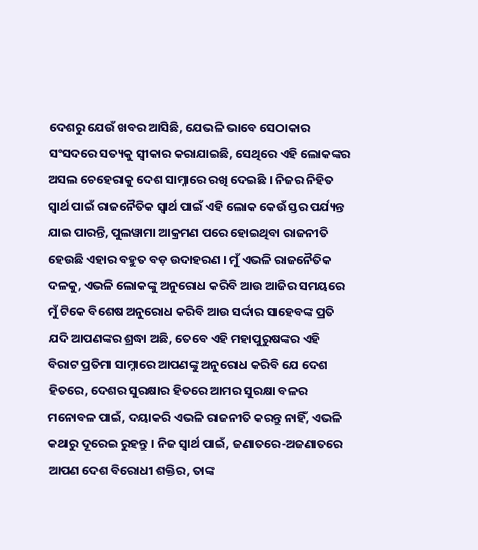ଦେଶରୁ ଯେଉଁ ଖବର ଆସିଛି, ଯେଭଳି ଭାବେ ସେଠାକାର ସଂସଦରେ ସତ୍ୟକୁ ସ୍ୱୀକାର କରାଯାଇଛି, ସେଥିରେ ଏହି ଲୋକଙ୍କର ଅସଲ ଚେହେରାକୁ ଦେଶ ସାମ୍ନାରେ ରଖି ଦେଇଛି । ନିଜର ନିହିତ ସ୍ୱାର୍ଥ ପାଇଁ ରାଜନୈତିକ ସ୍ୱାର୍ଥ ପାଇଁ ଏହି ଲୋକ କେଉଁ ସ୍ତର ପର୍ଯ୍ୟନ୍ତ ଯାଇ ପାରନ୍ତି, ପୁଲୱାମା ଆକ୍ରମଣ ପରେ ହୋଇଥିବା ରାଜନୀତି ହେଉଛି ଏହାର ବହୁତ ବଡ଼ ଉଦାହରଣ । ମୁଁ ଏଭଳି ରାଜନୈତିକ ଦଳକୁ, ଏଭଳି ଲୋକଙ୍କୁ ଅନୁରୋଧ କରିବି ଆଉ ଆଜିର ସମୟରେ ମୁଁ ଟିକେ ବିଶେଷ ଅନୁରୋଧ କରିବି ଆଉ ସର୍ଦ୍ଦାର ସାହେବଙ୍କ ପ୍ରତି ଯଦି ଆପଣଙ୍କର ଶ୍ରଦ୍ଧା ଅଛି, ତେବେ ଏହି ମହାପୁରୁଷଙ୍କର ଏହି ବିରାଟ ପ୍ରତିମା ସାମ୍ନାରେ ଆପଣଙ୍କୁ ଅନୁରୋଧ କରିବି ଯେ ଦେଶ ହିତରେ, ଦେଶର ସୁରକ୍ଷାର ହିତରେ ଆମର ସୁରକ୍ଷା ବଳର ମନୋବଳ ପାଇଁ, ଦୟାକରି ଏଭଳି ରାଜନୀତି କରନ୍ତୁ ନାହିଁ, ଏଭଳି କଥାରୁ ଦୂରେଇ ରୁହନ୍ତୁ । ନିଜ ସ୍ୱାର୍ଥ ପାଇଁ, ଜଣାତରେ-ଅଜଣାତରେ ଆପଣ ଦେଶ ବିରୋଧୀ ଶକ୍ତିର, ତାଙ୍କ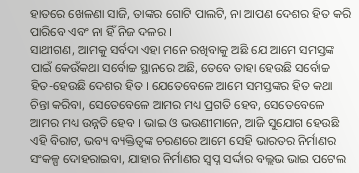ହାତରେ ଖେଳଣା ସାଜି, ତାଙ୍କର ଗୋଟି ପାଲଟି, ନା ଆପଣ ଦେଶର ହିତ କରି ପାରିବେ ଏବଂ ନା ହିଁ ନିଜ ଦଳର ।
ସାଥୀଗଣ, ଆମକୁ ସର୍ବଦା ଏହା ମନେ ରଖିବାକୁ ଅଛି ଯେ ଆମେ ସମସ୍ତଙ୍କ ପାଇଁ କେଉଁକଥା ସର୍ବୋଚ୍ଚ ସ୍ଥାନରେ ଅଛି, ତେବେ ତାହା ହେଉଛି ସର୍ବୋଚ୍ଚ ହିତ-ହେଉଛି ଦେଶର ହିତ । ଯେତେବେଳେ ଆମେ ସମସ୍ତଙ୍କର ହିତ କଥା ଚିନ୍ତା କରିବା, ସେତେବେଳେ ଆମର ମଧ୍ୟ ପ୍ରଗତି ହେବ, ସେତେବେଳେ ଆମର ମଧ୍ୟ ଉନ୍ନତି ହେବ । ଭାଇ ଓ ଭଉଣୀମାନେ, ଆଜି ସୁଯୋଗ ହେଉଛି ଏହି ବିରାଟ, ଭବ୍ୟ ବ୍ୟକ୍ତିତ୍ୱଙ୍କ ଚରଣରେ ଆମେ ସେହି ଭାରତର ନିର୍ମାଣର ସଂକଳ୍ପ ଦୋହରାଇବା, ଯାହାର ନିର୍ମାଣର ସ୍ୱପ୍ନ ସର୍ଦ୍ଦାର ବଲ୍ଲଭ ଭାଇ ପଟେଲ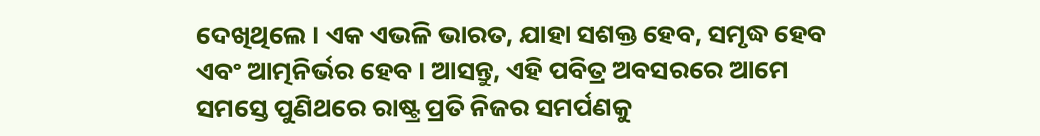ଦେଖିଥିଲେ । ଏକ ଏଭଳି ଭାରତ, ଯାହା ସଶକ୍ତ ହେବ, ସମୃଦ୍ଧ ହେବ ଏବଂ ଆତ୍ମନିର୍ଭର ହେବ । ଆସନ୍ତୁ, ଏହି ପବିତ୍ର ଅବସରରେ ଆମେ ସମସ୍ତେ ପୁଣିଥରେ ରାଷ୍ଟ୍ର ପ୍ରତି ନିଜର ସମର୍ପଣକୁ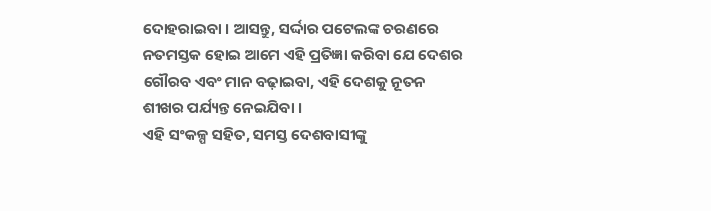ଦୋହରାଇବା । ଆସନ୍ତୁ, ସର୍ଦ୍ଦାର ପଟେଲଙ୍କ ଚରଣରେ ନତମସ୍ତକ ହୋଇ ଆମେ ଏହି ପ୍ରତିଜ୍ଞା କରିବା ଯେ ଦେଶର ଗୌରବ ଏବଂ ମାନ ବଢ଼ାଇବା, ଏହି ଦେଶକୁ ନୂତନ ଶୀଖର ପର୍ଯ୍ୟନ୍ତ ନେଇଯିବା ।
ଏହି ସଂକଳ୍ପ ସହିତ, ସମସ୍ତ ଦେଶବାସୀଙ୍କୁ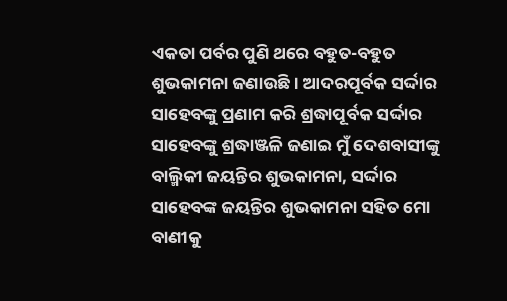ଏକତା ପର୍ବର ପୁଣି ଥରେ ବହୁତ-ବହୁତ ଶୁଭକାମନା ଜଣାଉଛି । ଆଦରପୂର୍ବକ ସର୍ଦ୍ଦାର ସାହେବଙ୍କୁ ପ୍ରଣାମ କରି ଶ୍ରଦ୍ଧାପୂର୍ବକ ସର୍ଦ୍ଦାର ସାହେବଙ୍କୁ ଶ୍ରଦ୍ଧାଞ୍ଜଳି ଜଣାଇ ମୁଁ ଦେଶବାସୀଙ୍କୁ ବାଲ୍ମିକୀ ଜୟନ୍ତିର ଶୁଭକାମନା, ସର୍ଦ୍ଦାର ସାହେବଙ୍କ ଜୟନ୍ତିର ଶୁଭକାମନା ସହିତ ମୋ ବାଣୀକୁ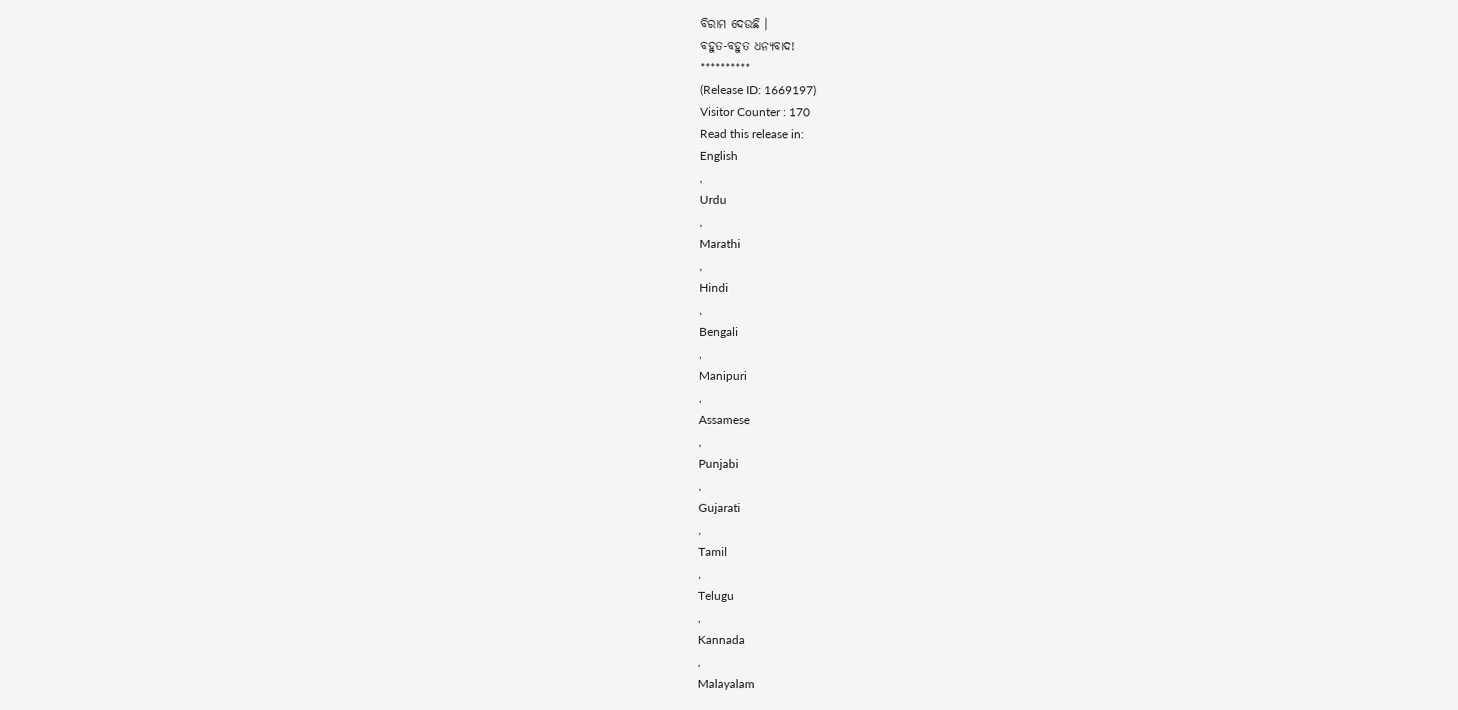ବିରାମ ଦେଉଛି ।
ବହୁତ-ବହୁତ ଧନ୍ୟବାଦ!
**********
(Release ID: 1669197)
Visitor Counter : 170
Read this release in:
English
,
Urdu
,
Marathi
,
Hindi
,
Bengali
,
Manipuri
,
Assamese
,
Punjabi
,
Gujarati
,
Tamil
,
Telugu
,
Kannada
,
Malayalam